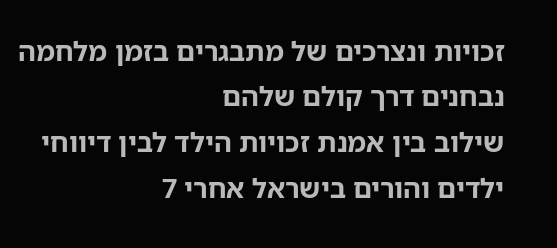זכויות ונצרכים של מתבגרים בזמן מלחמה נבחנים דרך קולם שלהם
שילוב בין אמנת זכויות הילד לבין דיווחי ילדים והורים בישראל אחרי 7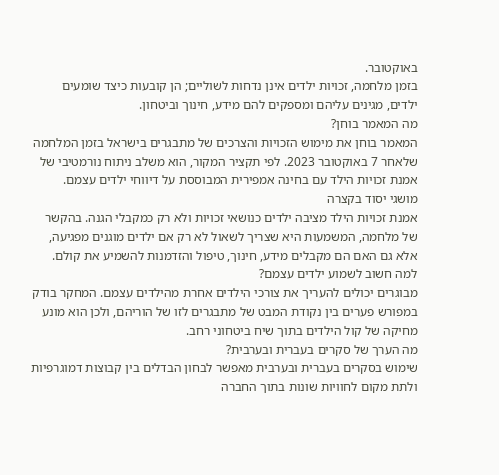באוקטובר.
בזמן מלחמה, זכויות ילדים אינן נדחות לשוליים; הן קובעות כיצד שומעים ילדים, מגינים עליהם ומספקים להם מידע, חינוך וביטחון.
מה המאמר בוחן?
המאמר בוחן את מימוש הזכויות והצרכים של מתבגרים בישראל בזמן המלחמה שלאחר 7 באוקטובר 2023. לפי תקציר המקור, הוא משלב ניתוח נורמטיבי של אמנת זכויות הילד עם בחינה אמפירית המבוססת על דיווחי ילדים עצמם.
מושגי יסוד בקצרה
אמנת זכויות הילד מציבה ילדים כנושאי זכויות ולא רק כמקבלי הגנה. בהקשר של מלחמה, המשמעות היא שצריך לשאול לא רק אם ילדים מוגנים מפגיעה, אלא גם האם הם מקבלים מידע, חינוך, טיפול והזדמנות להשמיע את קולם.
למה חשוב לשמוע ילדים עצמם?
מבוגרים יכולים להעריך את צורכי הילדים אחרת מהילדים עצמם. המחקר בודק במפורש פערים בין נקודת המבט של מתבגרים לזו של הוריהם, ולכן הוא מונע מחיקה של קול הילדים בתוך שיח ביטחוני רחב.
מה הערך של סקרים בעברית ובערבית?
שימוש בסקרים בעברית ובערבית מאפשר לבחון הבדלים בין קבוצות דמוגרפיות ולתת מקום לחוויות שונות בתוך החברה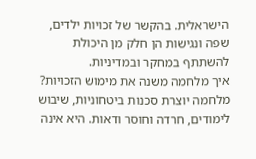הישראלית. בהקשר של זכויות ילדים, שפה ונגישות הן חלק מן היכולת להשתתף במחקר ובמדיניות.
איך מלחמה משנה את מימוש הזכויות?
מלחמה יוצרת סכנות ביטחוניות, שיבוש לימודים, חרדה וחוסר ודאות. היא אינה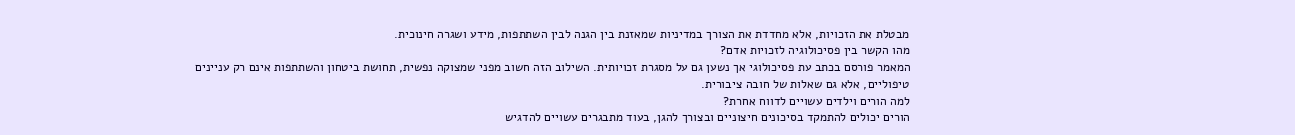מבטלת את הזכויות, אלא מחדדת את הצורך במדיניות שמאזנת בין הגנה לבין השתתפות, מידע ושגרה חינוכית.
מהו הקשר בין פסיכולוגיה לזכויות אדם?
המאמר פורסם בכתב עת פסיכולוגי אך נשען גם על מסגרת זכויותית. השילוב הזה חשוב מפני שמצוקה נפשית, תחושת ביטחון והשתתפות אינם רק עניינים טיפוליים, אלא גם שאלות של חובה ציבורית.
למה הורים וילדים עשויים לדווח אחרת?
הורים יכולים להתמקד בסיכונים חיצוניים ובצורך להגן, בעוד מתבגרים עשויים להדגיש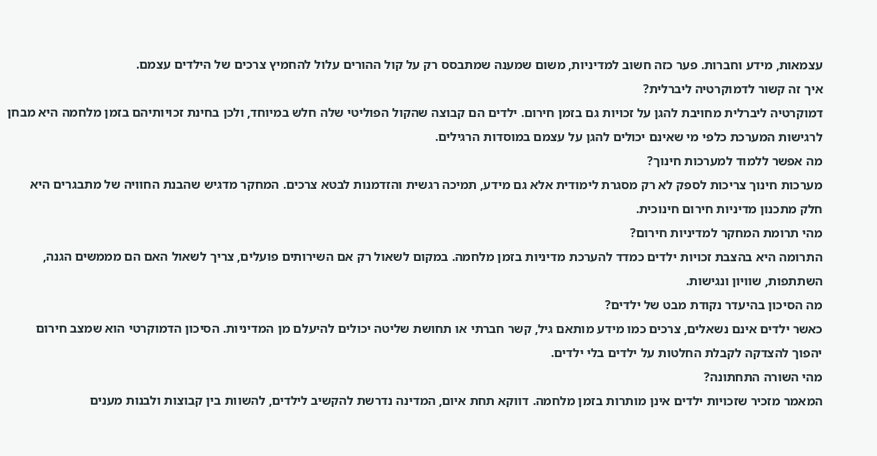עצמאות, מידע וחברות. פער כזה חשוב למדיניות, משום שמענה שמתבסס רק על קול ההורים עלול להחמיץ צרכים של הילדים עצמם.
איך זה קשור לדמוקרטיה ליברלית?
דמוקרטיה ליברלית מחויבת להגן על זכויות גם בזמן חירום. ילדים הם קבוצה שהקול הפוליטי שלה חלש במיוחד, ולכן בחינת זכויותיהם בזמן מלחמה היא מבחן לרגישות המערכת כלפי מי שאינם יכולים להגן על עצמם במוסדות הרגילים.
מה אפשר ללמוד למערכות חינוך?
מערכות חינוך צריכות לספק לא רק מסגרת לימודית אלא גם מידע, תמיכה רגשית והזדמנות לבטא צרכים. המחקר מדגיש שהבנת החוויה של מתבגרים היא חלק מתכנון מדיניות חירום חינוכית.
מהי תרומת המחקר למדיניות חירום?
התרומה היא בהצבת זכויות ילדים כמדד להערכת מדיניות בזמן מלחמה. במקום לשאול רק אם השירותים פועלים, צריך לשאול האם הם מממשים הגנה, השתתפות, שוויון ונגישות.
מה הסיכון בהיעדר נקודת מבט של ילדים?
כאשר ילדים אינם נשאלים, צרכים כמו מידע מותאם גיל, קשר חברתי או תחושת שליטה יכולים להיעלם מן המדיניות. הסיכון הדמוקרטי הוא שמצב חירום יהפוך להצדקה לקבלת החלטות על ילדים בלי ילדים.
מהי השורה התחתונה?
המאמר מזכיר שזכויות ילדים אינן מותרות בזמן מלחמה. דווקא תחת איום, המדינה נדרשת להקשיב לילדים, להשוות בין קבוצות ולבנות מענים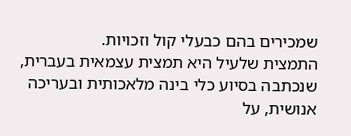שמכירים בהם כבעלי קול וזכויות.
התמצית שלעיל היא תמצית עצמאית בעברית, שנכתבה בסיוע כלי בינה מלאכותית ובעריכה אנושית, על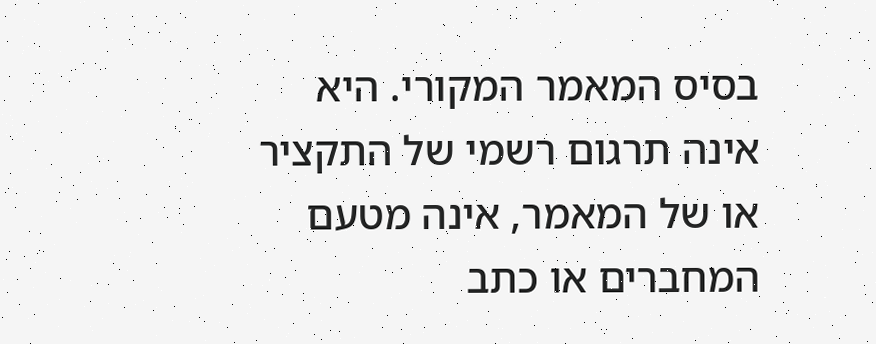בסיס המאמר המקורי. היא אינה תרגום רשמי של התקציר או של המאמר, אינה מטעם המחברים או כתב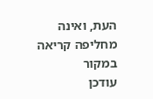העת, ואינה מחליפה קריאה במקור
עודכן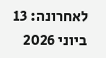לאחרונה: 13 ביוני 2026